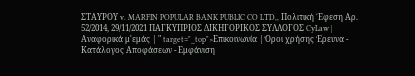ΣΤΑΥΡΟΥ v. MARFIN POPULAR BANK PUBLIC CO LTD,, Πολιτική ΄Εφεση Αρ. 52/2014, 29/11/2021 ΠΑΓΚΥΠΡΙΟΣ ΔΙΚΗΓΟΡΙΚΟΣ ΣΥΛΛΟΓΟΣ CyLaw | Αναφορικά μ'εμάς | " target="_top">Επικοινωνία | Όροι χρήσης Έρευνα - Κατάλογος Αποφάσεων - Εμφάνιση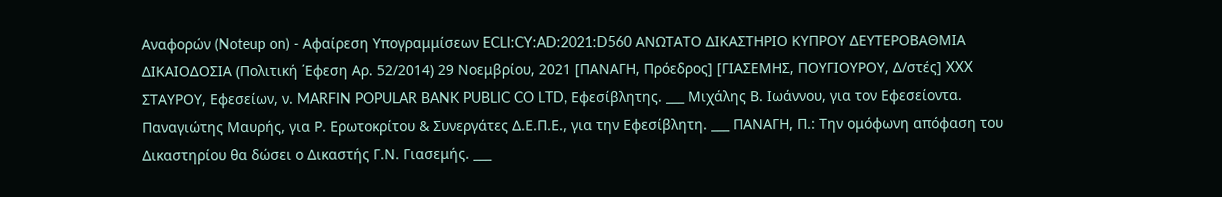Αναφορών (Noteup on) - Αφαίρεση Υπογραμμίσεων ECLI:CY:AD:2021:D560 ΑΝΩΤΑΤΟ ΔΙΚΑΣΤΗΡΙΟ ΚΥΠΡΟΥ ΔΕΥΤΕΡΟΒΑΘΜΙΑ ΔΙΚΑΙΟΔΟΣΙΑ (Πολιτική ΄Εφεση Αρ. 52/2014) 29 Νοεμβρίου, 2021 [ΠΑΝΑΓΗ, Πρόεδρος] [ΓΙΑΣΕΜΗΣ, ΠΟΥΓΙΟΥΡΟΥ, Δ/στές] XXX ΣΤΑΥΡΟΥ, Εφεσείων, ν. MARFIN POPULAR BANK PUBLIC CO LTD, Εφεσίβλητης. ___ Μιχάλης Β. Ιωάννου, για τον Εφεσείοντα. Παναγιώτης Μαυρής, για Ρ. Ερωτοκρίτου & Συνεργάτες Δ.Ε.Π.Ε., για την Εφεσίβλητη. ___ ΠΑΝΑΓΗ, Π.: Την ομόφωνη απόφαση του Δικαστηρίου θα δώσει ο Δικαστής Γ.Ν. Γιασεμής. ___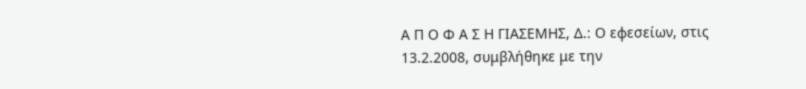Α Π Ο Φ Α Σ Η ΓΙΑΣΕΜΗΣ, Δ.: Ο εφεσείων, στις 13.2.2008, συμβλήθηκε με την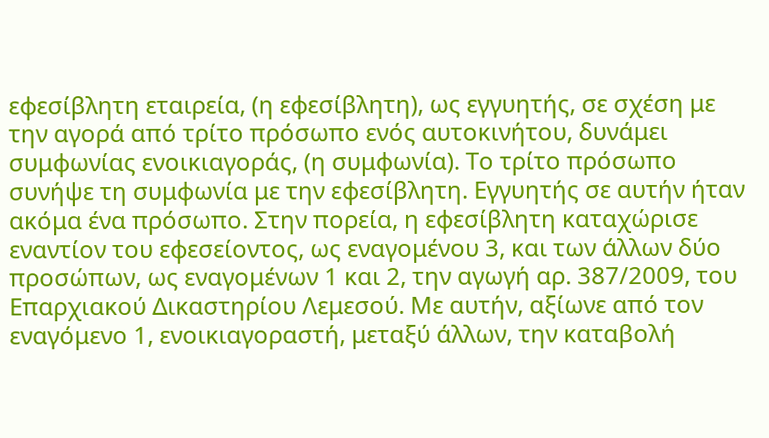εφεσίβλητη εταιρεία, (η εφεσίβλητη), ως εγγυητής, σε σχέση με την αγορά από τρίτο πρόσωπο ενός αυτοκινήτου, δυνάμει συμφωνίας ενοικιαγοράς, (η συμφωνία). Το τρίτο πρόσωπο συνήψε τη συμφωνία με την εφεσίβλητη. Εγγυητής σε αυτήν ήταν ακόμα ένα πρόσωπο. Στην πορεία, η εφεσίβλητη καταχώρισε εναντίον του εφεσείοντος, ως εναγομένου 3, και των άλλων δύο προσώπων, ως εναγομένων 1 και 2, την αγωγή αρ. 387/2009, του Επαρχιακού Δικαστηρίου Λεμεσού. Με αυτήν, αξίωνε από τον εναγόμενο 1, ενοικιαγοραστή, μεταξύ άλλων, την καταβολή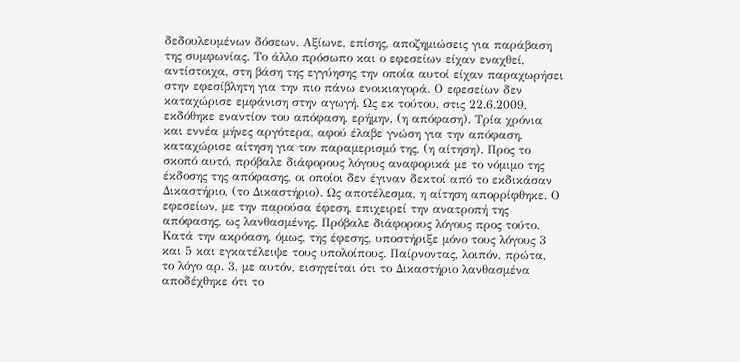δεδουλευμένων δόσεων. Αξίωνε, επίσης, αποζημιώσεις για παράβαση της συμφωνίας. Το άλλο πρόσωπο και ο εφεσείων είχαν εναχθεί, αντίστοιχα, στη βάση της εγγύησης την οποία αυτοί είχαν παραχωρήσει στην εφεσίβλητη για την πιο πάνω ενοικιαγορά. Ο εφεσείων δεν καταχώρισε εμφάνιση στην αγωγή. Ως εκ τούτου, στις 22.6.2009, εκδόθηκε εναντίον του απόφαση, ερήμην, (η απόφαση). Τρία χρόνια και εννέα μήνες αργότερα, αφού έλαβε γνώση για την απόφαση, καταχώρισε αίτηση για τον παραμερισμό της, (η αίτηση). Προς το σκοπό αυτό, πρόβαλε διάφορους λόγους αναφορικά με το νόμιμο της έκδοσης της απόφασης, οι οποίοι δεν έγιναν δεκτοί από το εκδικάσαν Δικαστήριο, (το Δικαστήριο). Ως αποτέλεσμα, η αίτηση απορρίφθηκε. Ο εφεσείων, με την παρούσα έφεση, επιχειρεί την ανατροπή της απόφασης, ως λανθασμένης. Πρόβαλε διάφορους λόγους προς τούτο. Κατά την ακρόαση, όμως, της έφεσης, υποστήριξε μόνο τους λόγους 3 και 5 και εγκατέλειψε τους υπολοίπους. Παίρνοντας, λοιπόν, πρώτα, το λόγο αρ. 3, με αυτόν, εισηγείται ότι το Δικαστήριο λανθασμένα αποδέχθηκε ότι το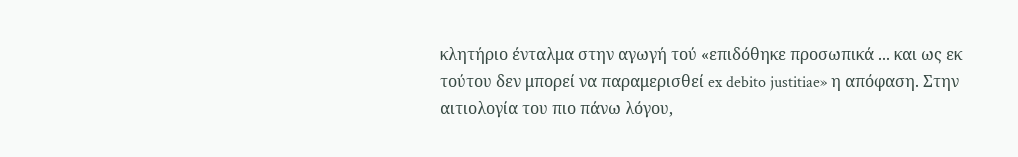κλητήριο ένταλμα στην αγωγή τού «επιδόθηκε προσωπικά ... και ως εκ τούτου δεν μπορεί να παραμερισθεί ex debito justitiae» η απόφαση. Στην αιτιολογία του πιο πάνω λόγου,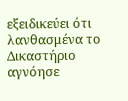εξειδικεύει ότι λανθασμένα το Δικαστήριο αγνόησε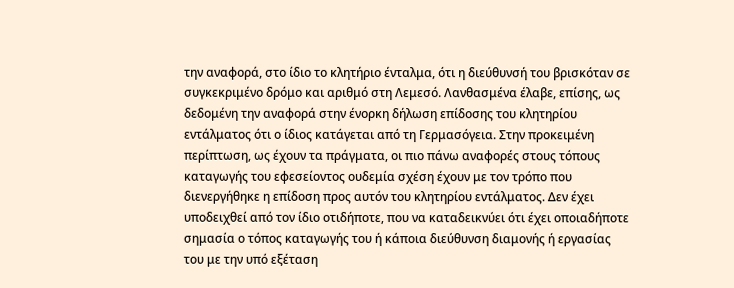την αναφορά, στο ίδιο το κλητήριο ένταλμα, ότι η διεύθυνσή του βρισκόταν σε συγκεκριμένο δρόμο και αριθμό στη Λεμεσό. Λανθασμένα έλαβε, επίσης, ως δεδομένη την αναφορά στην ένορκη δήλωση επίδοσης του κλητηρίου εντάλματος ότι ο ίδιος κατάγεται από τη Γερμασόγεια. Στην προκειμένη περίπτωση, ως έχουν τα πράγματα, οι πιο πάνω αναφορές στους τόπους καταγωγής του εφεσείοντος ουδεμία σχέση έχουν με τον τρόπο που διενεργήθηκε η επίδοση προς αυτόν του κλητηρίου εντάλματος. Δεν έχει υποδειχθεί από τον ίδιο οτιδήποτε, που να καταδεικνύει ότι έχει οποιαδήποτε σημασία ο τόπος καταγωγής του ή κάποια διεύθυνση διαμονής ή εργασίας του με την υπό εξέταση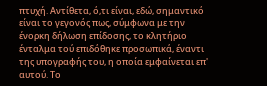πτυχή. Αντίθετα, ό,τι είναι, εδώ, σημαντικό είναι το γεγονός πως, σύμφωνα με την ένορκη δήλωση επίδοσης, το κλητήριο ένταλμα τού επιδόθηκε προσωπικά, έναντι της υπογραφής του, η οποία εμφαίνεται επ' αυτού. Το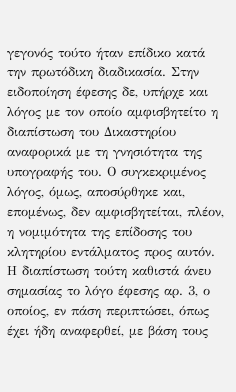γεγονός τούτο ήταν επίδικο κατά την πρωτόδικη διαδικασία. Στην ειδοποίηση έφεσης δε, υπήρχε και λόγος με τον οποίο αμφισβητείτο η διαπίστωση του Δικαστηρίου αναφορικά με τη γνησιότητα της υπογραφής του. Ο συγκεκριμένος λόγος, όμως, αποσύρθηκε και, επομένως, δεν αμφισβητείται, πλέον, η νομιμότητα της επίδοσης του κλητηρίου εντάλματος προς αυτόν. Η διαπίστωση τούτη καθιστά άνευ σημασίας το λόγο έφεσης αρ. 3, ο οποίος, εν πάση περιπτώσει, όπως έχει ήδη αναφερθεί, με βάση τους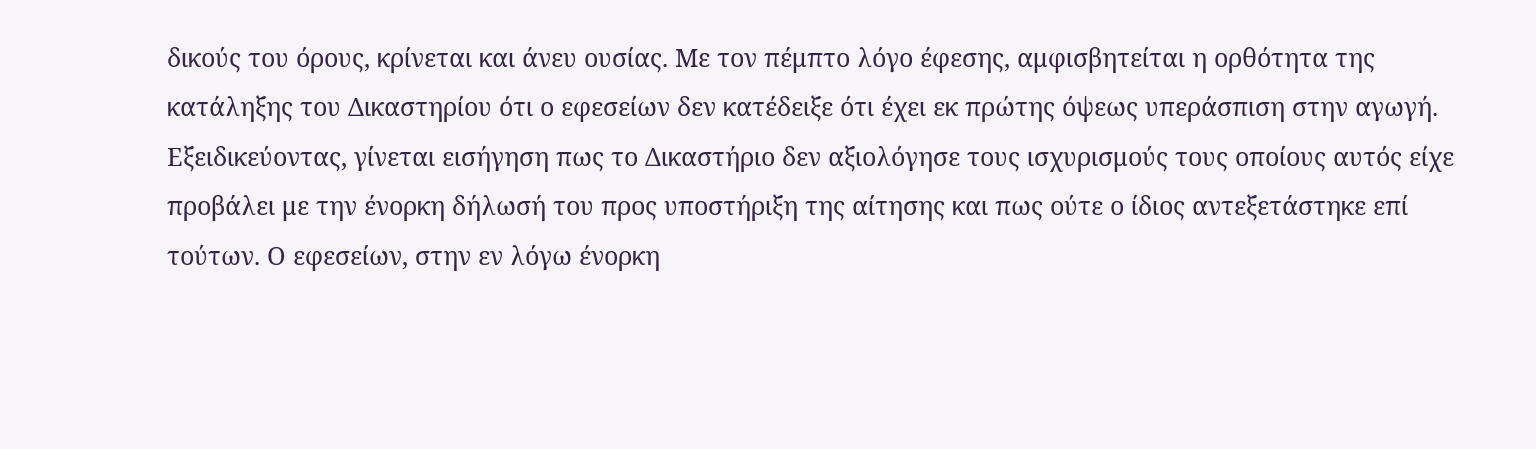δικούς του όρους, κρίνεται και άνευ ουσίας. Με τον πέμπτο λόγο έφεσης, αμφισβητείται η ορθότητα της κατάληξης του Δικαστηρίου ότι ο εφεσείων δεν κατέδειξε ότι έχει εκ πρώτης όψεως υπεράσπιση στην αγωγή. Εξειδικεύοντας, γίνεται εισήγηση πως το Δικαστήριο δεν αξιολόγησε τους ισχυρισμούς τους οποίους αυτός είχε προβάλει με την ένορκη δήλωσή του προς υποστήριξη της αίτησης και πως ούτε ο ίδιος αντεξετάστηκε επί τούτων. Ο εφεσείων, στην εν λόγω ένορκη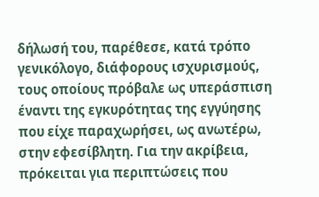δήλωσή του, παρέθεσε, κατά τρόπο γενικόλογο, διάφορους ισχυρισμούς, τους οποίους πρόβαλε ως υπεράσπιση έναντι της εγκυρότητας της εγγύησης που είχε παραχωρήσει, ως ανωτέρω, στην εφεσίβλητη. Για την ακρίβεια, πρόκειται για περιπτώσεις που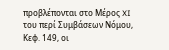προβλέπονται στο Μέρος XI του περί Συμβάσεων Νόμου, Κεφ. 149, οι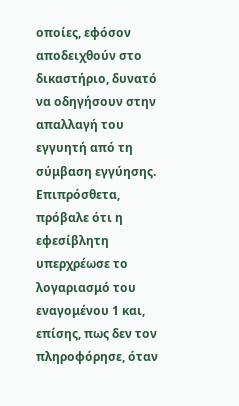οποίες, εφόσον αποδειχθούν στο δικαστήριο, δυνατό να οδηγήσουν στην απαλλαγή του εγγυητή από τη σύμβαση εγγύησης. Επιπρόσθετα, πρόβαλε ότι η εφεσίβλητη υπερχρέωσε το λογαριασμό του εναγομένου 1 και, επίσης, πως δεν τον πληροφόρησε, όταν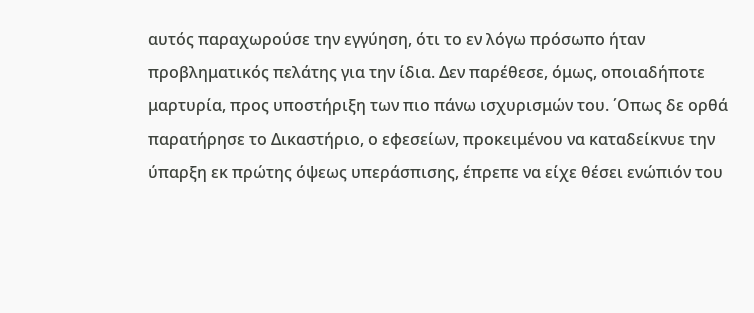αυτός παραχωρούσε την εγγύηση, ότι το εν λόγω πρόσωπο ήταν προβληματικός πελάτης για την ίδια. Δεν παρέθεσε, όμως, οποιαδήποτε μαρτυρία, προς υποστήριξη των πιο πάνω ισχυρισμών του. ΄Οπως δε ορθά παρατήρησε το Δικαστήριο, ο εφεσείων, προκειμένου να καταδείκνυε την ύπαρξη εκ πρώτης όψεως υπεράσπισης, έπρεπε να είχε θέσει ενώπιόν του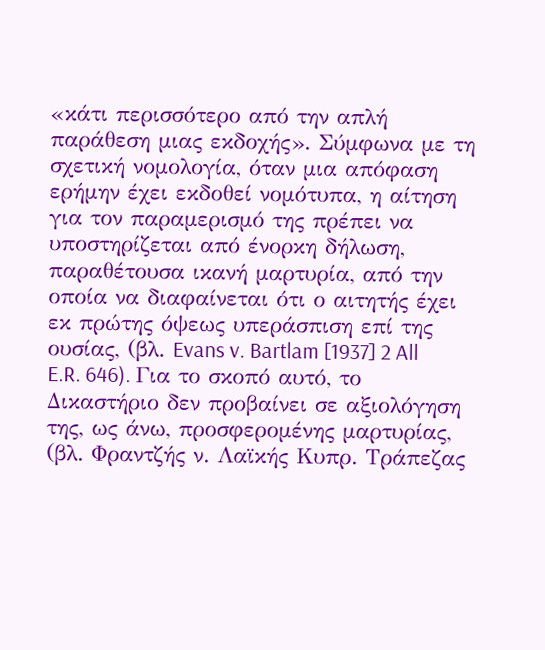«κάτι περισσότερο από την απλή παράθεση μιας εκδοχής». Σύμφωνα με τη σχετική νομολογία, όταν μια απόφαση ερήμην έχει εκδοθεί νομότυπα, η αίτηση για τον παραμερισμό της πρέπει να υποστηρίζεται από ένορκη δήλωση, παραθέτουσα ικανή μαρτυρία, από την οποία να διαφαίνεται ότι ο αιτητής έχει εκ πρώτης όψεως υπεράσπιση επί της ουσίας, (βλ. Evans v. Bartlam [1937] 2 All E.R. 646). Για το σκοπό αυτό, το Δικαστήριο δεν προβαίνει σε αξιολόγηση της, ως άνω, προσφερομένης μαρτυρίας, (βλ. Φραντζής ν. Λαϊκής Κυπρ. Τράπεζας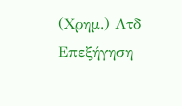(Χρημ.) Λτδ
Επεξήγηση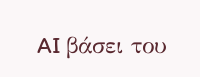AI βάσει του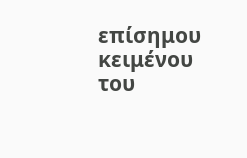επίσημου κειμένου του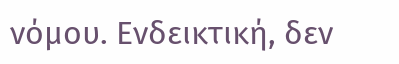νόμου. Ενδεικτική, δεν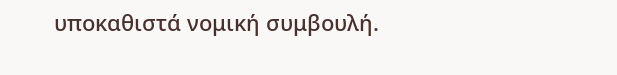υποκαθιστά νομική συμβουλή.